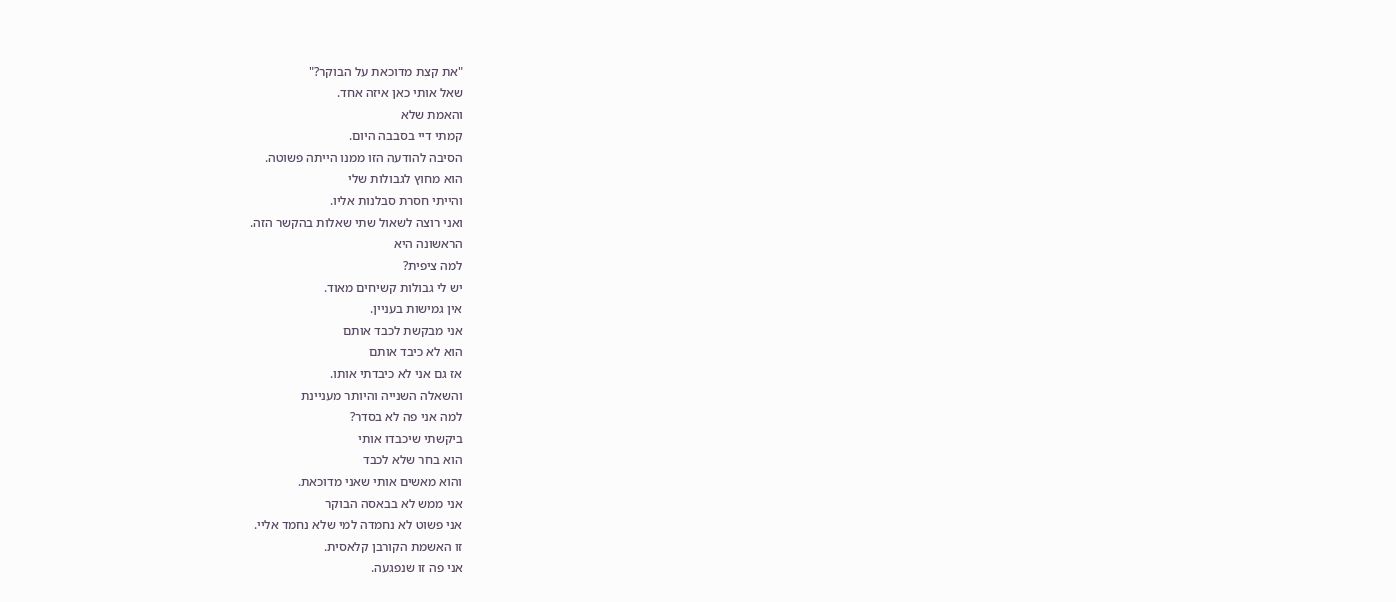"את קצת מדוכאת על הבוקר?"
שאל אותי כאן איזה אחד.
והאמת שלא
קמתי דיי בסבבה היום.
הסיבה להודעה הזו ממנו הייתה פשוטה.
הוא מחוץ לגבולות שלי
והייתי חסרת סבלנות אליו.
ואני רוצה לשאול שתי שאלות בהקשר הזה.
הראשונה היא
למה ציפית?
יש לי גבולות קשיחים מאוד.
אין גמישות בעניין.
אני מבקשת לכבד אותם
הוא לא כיבד אותם
אז גם אני לא כיבדתי אותו.
והשאלה השנייה והיותר מעניינת
למה אני פה לא בסדר?
ביקשתי שיכבדו אותי
הוא בחר שלא לכבד
והוא מאשים אותי שאני מדוכאת.
אני ממש לא בבאסה הבוקר
אני פשוט לא נחמדה למי שלא נחמד אליי.
זו האשמת הקורבן קלאסית.
אני פה זו שנפגעה.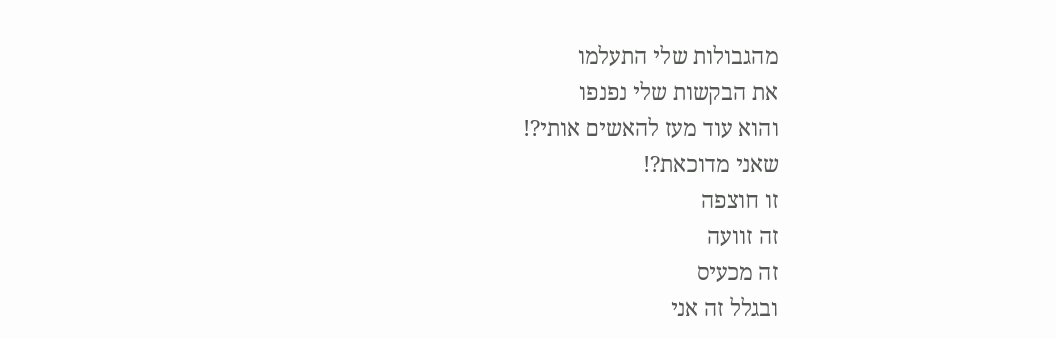מהגבולות שלי התעלמו
את הבקשות שלי נפנפו
והוא עוד מעז להאשים אותי?!
שאני מדוכאת?!
זו חוצפה
זה זוועה
זה מכעיס
ובגלל זה אני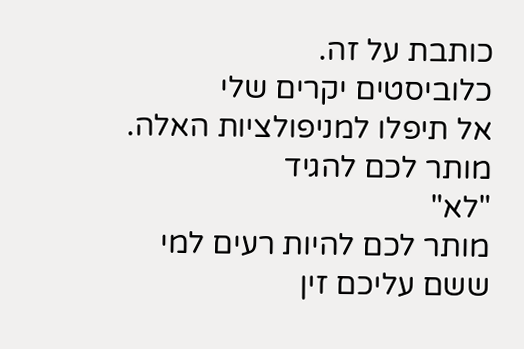כותבת על זה.
כלוביסטים יקרים שלי
אל תיפלו למניפולציות האלה.
מותר לכם להגיד
"לא"
מותר לכם להיות רעים למי ששם עליכם זין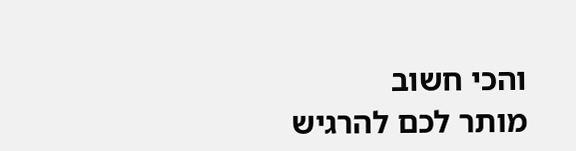והכי חשוב
מותר לכם להרגיש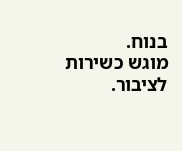בנוח.
מוגש כשירות לציבור.